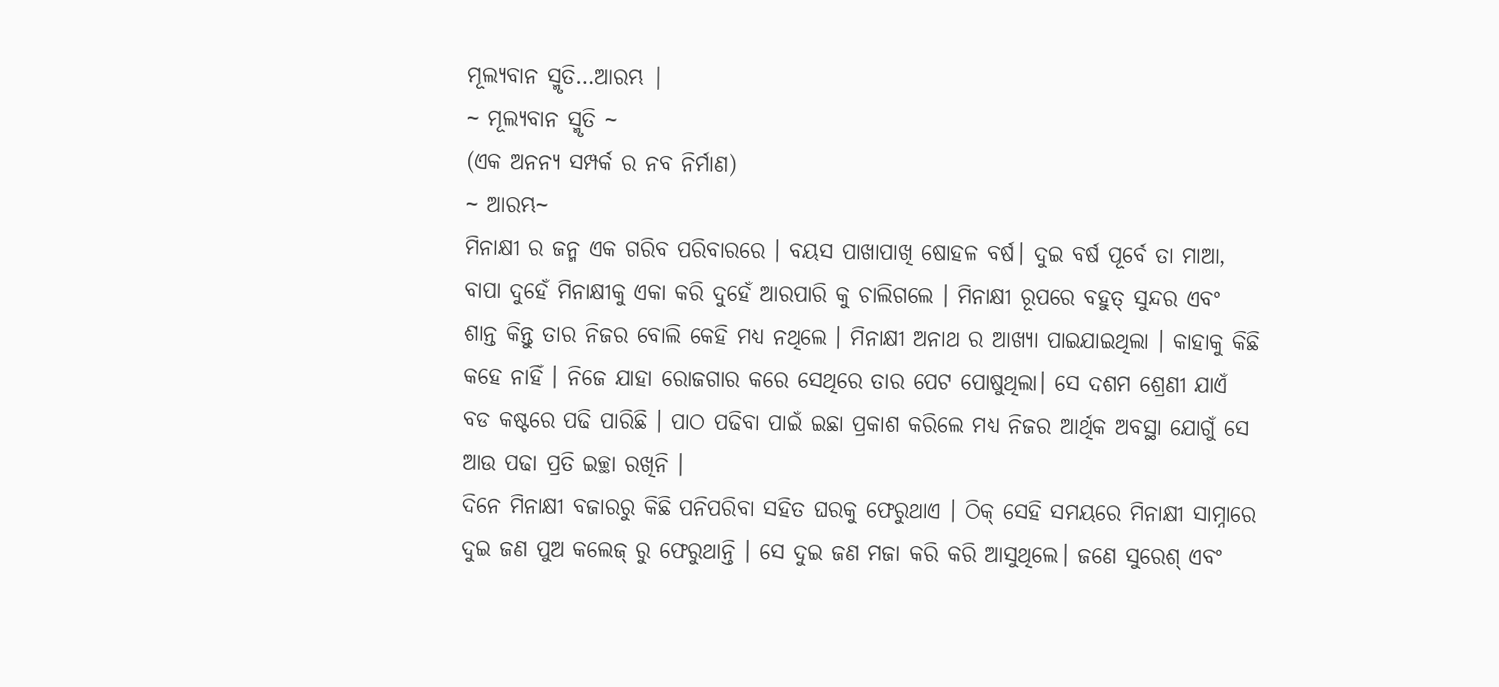ମୂଲ୍ୟବାନ ସ୍ମୃତି…ଆରମ୍ଭ |
~ ମୂଲ୍ୟବାନ ସ୍ମୃତି ~
(ଏକ ଅନନ୍ୟ ସମ୍ପର୍କ ର ନବ ନିର୍ମାଣ)
~ ଆରମ୍ଭ~
ମିନାକ୍ଷୀ ର ଜନ୍ମ ଏକ ଗରିବ ପରିବାରରେ । ବୟସ ପାଖାପାଖି ଷୋହଳ ବର୍ଷ। ଦୁଇ ବର୍ଷ ପୂର୍ବେ ତା ମାଆ, ବାପା ଦୁହେଁ ମିନାକ୍ଷୀକୁ ଏକା କରି ଦୁହେଁ ଆରପାରି କୁ ଚାଲିଗଲେ । ମିନାକ୍ଷୀ ରୂପରେ ବହୁତ୍ ସୁନ୍ଦର ଏବଂ ଶାନ୍ତ କିନ୍ତୁ ତାର ନିଜର ବୋଲି କେହି ମଧ୍ୟ ନଥିଲେ । ମିନାକ୍ଷୀ ଅନାଥ ର ଆଖ୍ୟା ପାଇଯାଇଥିଲା । କାହାକୁ କିଛି କହେ ନାହିଁ । ନିଜେ ଯାହା ରୋଜଗାର କରେ ସେଥିରେ ତାର ପେଟ ପୋଷୁଥିଲା। ସେ ଦଶମ ଶ୍ରେଣୀ ଯାଏଁ ବଡ କଷ୍ଟରେ ପଢି ପାରିଛି । ପାଠ ପଢିବା ପାଇଁ ଇଛା ପ୍ରକାଶ କରିଲେ ମଧ୍ୟ ନିଜର ଆର୍ଥିକ ଅବସ୍ଥା ଯୋଗୁଁ ସେ ଆଉ ପଢା ପ୍ରତି ଇଚ୍ଛା ରଖିନି ।
ଦିନେ ମିନାକ୍ଷୀ ବଜାରରୁ କିଛି ପନିପରିବା ସହିତ ଘରକୁ ଫେରୁଥାଏ । ଠିକ୍ ସେହି ସମୟରେ ମିନାକ୍ଷୀ ସାମ୍ନାରେ ଦୁଇ ଜଣ ପୁଅ କଲେଜ୍ ରୁ ଫେରୁଥାନ୍ତି । ସେ ଦୁଇ ଜଣ ମଜା କରି କରି ଆସୁଥିଲେ। ଜଣେ ସୁରେଶ୍ ଏବଂ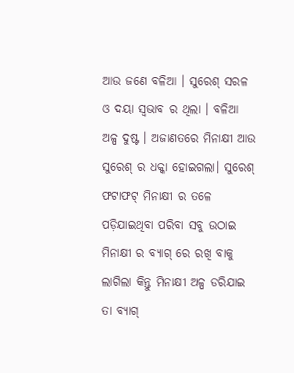ଆଉ ଜଣେ ବଳିଆ । ସୁରେଶ୍ ସରଳ ଓ ଦୟା ସ୍ଵଭାବ ର ଥିଲା । ବଳିଆ ଅଳ୍ପ ଦୁଷ୍ଟ । ଅଜାଣତରେ ମିନାକ୍ଷୀ ଆଉ ସୁରେଶ୍ ର ଧକ୍କା ହୋଇଗଲା। ସୁରେଶ୍ ଫଟାଫଟ୍ ମିନାକ୍ଷୀ ର ତଳେ ପଡ଼ିଯାଇଥିବା ପରିବା ସବୁ ଉଠାଇ ମିନାକ୍ଷୀ ର ବ୍ୟାଗ୍ ରେ ରଖି ବାକୁ ଲାଗିଲା କିନ୍ତୁ ମିନାକ୍ଷୀ ଅଳ୍ପ ଡରିଯାଇ ତା ବ୍ୟାଗ୍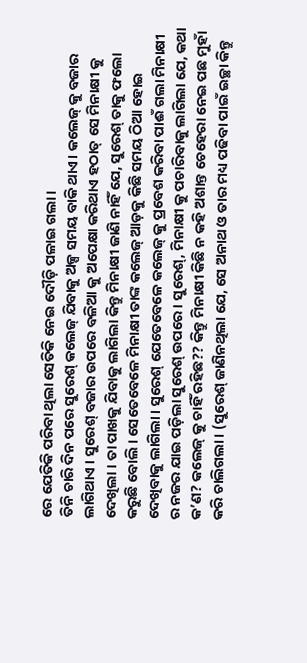ରେ ଯେତିକି ପରିବା ଥିଲା ସେତିକି ନେଇ ଦୌଡ଼ି ପଳାଇ ଗଲା ।
ତିନି ଚାରି ଦିନ ପରେ ସୁରେଶ୍ କଲେଜ୍ ଯିବାକୁ ଅଳ୍ପ ସମୟ ବାକି ଥାଏ। କଲେଜ୍ କୁ ବଜାର ଲାଗିଥାଏ । ସୁରେଶ୍ ବଜାର ଉପରେ ବଳିଆ କୁ ଅପେକ୍ଷା କରିଥାଏ ହଠାତ୍ ସେ ମିନାକ୍ଷୀ କୁ ଦେଖିଲା । ତା ପାଖକୁ ଯିବାକୁ ଲାଗିଲା କିନ୍ତୁ ମିନାକ୍ଷୀ ଜାଣି ନାହିଁ ଯେ, ସୁରେଶ୍ ତାକୁ ଫଲୋ କରୁଛି ବୋଲି । ସେତେବେଳେ ମିନାକ୍ଷୀ ତାଙ୍କ କଲେଜ୍ ଆଡ଼କୁ କିଛି ସମୟ ଠିଆ ହୋଇ ଦେଖିବାକୁ ଲାଗିଲା । ସୁରେଶ୍ ଯେତେବେଳେ କଲେଜ୍ କୁ ପ୍ରବେଶ କରିବା ପାଈଁ ଗଲା ମିନାକ୍ଷୀ ର ନଜର ଯାଇ ପଡ଼ିଲା ସୁରେଶ୍ ଉପରେ । ସୁରେଶ୍, ମିନାକ୍ଷୀ କୁ ପଚାରିବାକୁ ଲାଗିଲା ଯେ, କଥା କ’ଣ? କଲେଜ୍ କୁ ଚାହିଁ ରହିଛ?? କିନ୍ତୁ ମିନାକ୍ଷୀ କିଛି ନ କହି ଅଶାନ୍ତ ଚେହେରା ନେଇ ପଛ ମୁହାଁ କରି ଚାଲିଗଲା । (ସୁରେଶ୍ ଜାଣିନଥିଲା ଯେ, ସେ ଅନାଥ ଓ ତାର ମଧ୍ୟ ପଢିବା ପାଇଁ ଇଚ୍ଛା କିନ୍ତୁ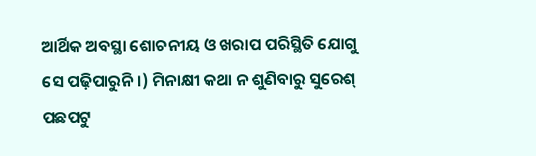ଆର୍ଥିକ ଅବସ୍ଥା ଶୋଚନୀୟ ଓ ଖରାପ ପରିସ୍ଥିତି ଯୋଗୁ ସେ ପଢ଼ିପାରୁନି।) ମିନାକ୍ଷୀ କଥା ନ ଶୁଣିବାରୁ ସୁରେଶ୍ ପଛପଟୁ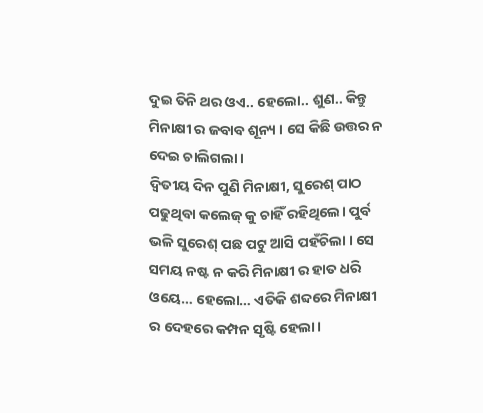ଦୁଇ ତିନି ଥର ଓଏ.. ହେଲୋ.. ଶୁଣ.. କିନ୍ତୁ ମିନାକ୍ଷୀ ର ଜବାବ ଶୂନ୍ୟ । ସେ କିଛି ଉତ୍ତର ନ ଦେଇ ଚାଲିଗଲା ।
ଦ୍ଵିତୀୟ ଦିନ ପୁଣି ମିନାକ୍ଷୀ, ସୁରେଶ୍ ପାଠ ପଢୁଥିବା କଲେଜ୍ କୁ ଚାହିଁ ରହିଥିଲେ। ପୁର୍ବ ଭଳି ସୁରେଶ୍ ପଛ ପଟୁ ଆସି ପହଁଚିଲା । ସେ ସମୟ ନଷ୍ଟ ନ କରି ମିନାକ୍ଷୀ ର ହାତ ଧରି ଓୟେ… ହେଲୋ… ଏତିକି ଶବ୍ଦରେ ମିନାକ୍ଷୀ ର ଦେହରେ କମ୍ପନ ସୃଷ୍ଟି ହେଲା।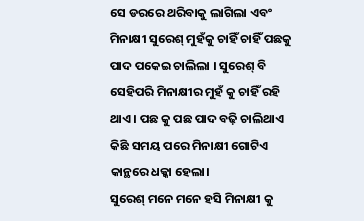ସେ ଡରରେ ଥରିବାକୁ ଲାଗିଲା ଏବଂ ମିନାକ୍ଷୀ ସୁରେଶ୍ ମୁହଁକୁ ଚାହିଁ ଚାହିଁ ପଛକୁ ପାଦ ପକେଇ ଚାଲିଲା । ସୁରେଶ୍ ବି ସେହିପରି ମିନାକ୍ଷୀର ମୁହଁ କୁ ଚାହିଁ ରହି ଥାଏ । ପଛ କୁ ପଛ ପାଦ ବଢ଼ି ଚାଲିଥାଏ କିଛି ସମୟ ପରେ ମିନାକ୍ଷୀ ଗୋଟିଏ କାନ୍ଥରେ ଧକ୍କା ହେଲା।
ସୁରେଶ୍ ମନେ ମନେ ହସି ମିନାକ୍ଷୀ କୁ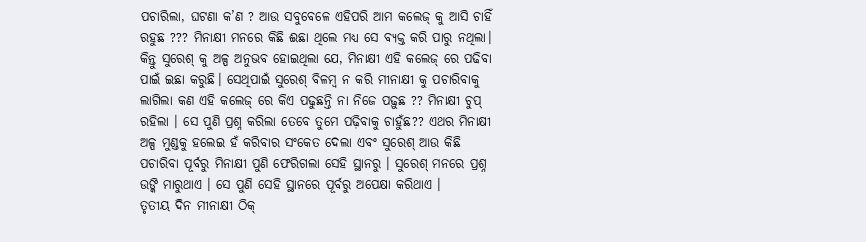ପଚାରିଲା, ଘଟଣା କ’ଣ ? ଆଉ ସବୁବେଳେ ଏହିପରି ଆମ କଲେଜ୍ କୁ ଆସି ଚାହିଁ ରହୁଛ ??? ମିନାକ୍ଷୀ ମନରେ କିଛି ଈଛା ଥିଲେ ମଧ୍ୟ ସେ ବ୍ୟକ୍ତ କରି ପାରୁ ନଥିଲା। କିନ୍ତୁ ସୁରେଶ୍ କୁ ଅଳ୍ପ ଅନୁଭବ ହୋଇଥିଲା ଯେ, ମିନାକ୍ଷୀ ଏହି କଲେଜ୍ ରେ ପଢିବା ପାଇଁ ଇଛା କରୁଛି। ସେଥିପାଇଁ ସୁରେଶ୍ ବିଳମ୍ବ ନ କରି ମୀନାକ୍ଷୀ କୁ ପଚାରିବାକୁ ଲାଗିଲା କଣ ଏହି କଲେଜ୍ ରେ କିଏ ପଢୁଛନ୍ତି ନା ନିଜେ ପଢ଼ୁଛ ?? ମିନାକ୍ଷୀ ଚୁପ୍ ରହିଲା । ସେ ପୁଣି ପ୍ରଶ୍ନ କରିଲା ତେବେ ତୁମେ ପଢ଼ିବାକୁ ଚାହୁଁଛ?? ଏଥର ମିନାକ୍ଷୀ ଅଳ୍ପ ମୁଣ୍ଡକୁ ହଲେଇ ହଁ କରିବାର ସଂକେତ ଦେଲା ଏବଂ ସୁରେଶ୍ ଆଉ କିଛି ପଚାରିବା ପୂର୍ବରୁ ମିନାକ୍ଷୀ ପୁଣି ଫେରିଗଲା ସେହି ସ୍ଥାନରୁ । ସୁରେଶ୍ ମନରେ ପ୍ରଶ୍ନ ଉଙ୍କି ମାରୁଥାଏ । ସେ ପୁଣି ସେହି ସ୍ଥାନରେ ପୂର୍ବରୁ ଅପେକ୍ଷା କରିଥାଏ ।
ତୃତୀୟ ଦିନ ମୀନାକ୍ଷୀ ଠିକ୍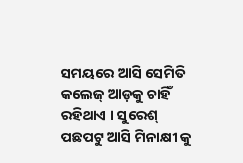ସମୟରେ ଆସି ସେମିତି କଲେଜ୍ ଆଡ଼କୁ ଚାହିଁ ରହିଥାଏ । ସୁରେଶ୍ ପଛପଟୁ ଆସି ମିନାକ୍ଷୀ କୁ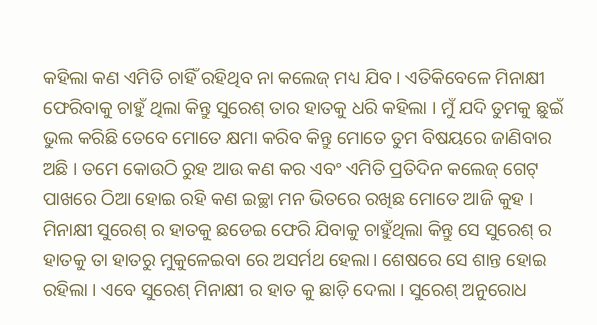କହିଲା କଣ ଏମିତି ଚାହିଁ ରହିଥିବ ନା କଲେଜ୍ ମଧ୍ୟ ଯିବ । ଏତିକିବେଳେ ମିନାକ୍ଷୀ ଫେରିବାକୁ ଚାହୁଁ ଥିଲା କିନ୍ତୁ ସୁରେଶ୍ ତାର ହାତକୁ ଧରି କହିଲା । ମୁଁ ଯଦି ତୁମକୁ ଛୁଇଁ ଭୁଲ କରିଛି ତେବେ ମୋତେ କ୍ଷମା କରିବ କିନ୍ତୁ ମୋତେ ତୁମ ବିଷୟରେ ଜାଣିବାର ଅଛି । ତମେ କୋଉଠି ରୁହ ଆଉ କଣ କର ଏବଂ ଏମିତି ପ୍ରତିଦିନ କଲେଜ୍ ଗେଟ୍ ପାଖରେ ଠିଆ ହୋଇ ରହି କଣ ଇଚ୍ଛା ମନ ଭିତରେ ରଖିଛ ମୋତେ ଆଜି କୁହ । ମିନାକ୍ଷୀ ସୁରେଶ୍ ର ହାତକୁ ଛଡେଇ ଫେରି ଯିବାକୁ ଚାହୁଁଥିଲା କିନ୍ତୁ ସେ ସୁରେଶ୍ ର ହାତକୁ ତା ହାତରୁ ମୁକୁଳେଇବା ରେ ଅସର୍ମଥ ହେଲା। ଶେଷରେ ସେ ଶାନ୍ତ ହୋଇ ରହିଲା । ଏବେ ସୁରେଶ୍ ମିନାକ୍ଷୀ ର ହାତ କୁ ଛାଡ଼ି ଦେଲା । ସୁରେଶ୍ ଅନୁରୋଧ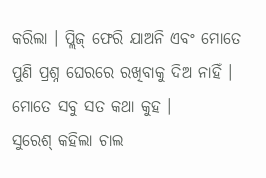କରିଲା । ପ୍ଲିଜ୍ ଫେରି ଯାଅନି ଏବଂ ମୋତେ ପୁଣି ପ୍ରଶ୍ନ ଘେରରେ ରଖିବାକୁ ଦିଅ ନାହିଁ । ମୋତେ ସବୁ ସତ କଥା କୁହ ।
ସୁରେଶ୍ କହିଲା ଚାଲ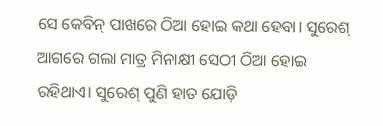ସେ କେବିନ୍ ପାଖରେ ଠିଆ ହୋଇ କଥା ହେବା। ସୁରେଶ୍ ଆଗରେ ଗଲା ମାତ୍ର ମିନାକ୍ଷୀ ସେଠୀ ଠିଆ ହୋଇ ରହିଥାଏ। ସୁରେଶ୍ ପୁଣି ହାତ ଯୋଡ଼ି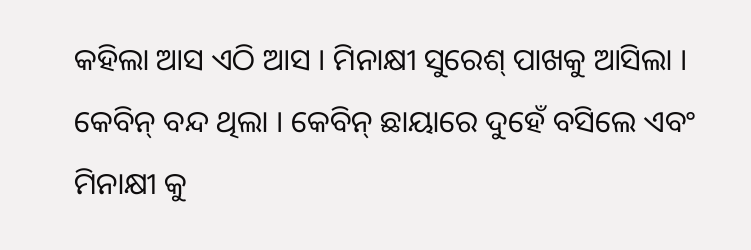କହିଲା ଆସ ଏଠି ଆସ । ମିନାକ୍ଷୀ ସୁରେଶ୍ ପାଖକୁ ଆସିଲା । କେବିନ୍ ବନ୍ଦ ଥିଲା । କେବିନ୍ ଛାୟାରେ ଦୁହେଁ ବସିଲେ ଏବଂ ମିନାକ୍ଷୀ କୁ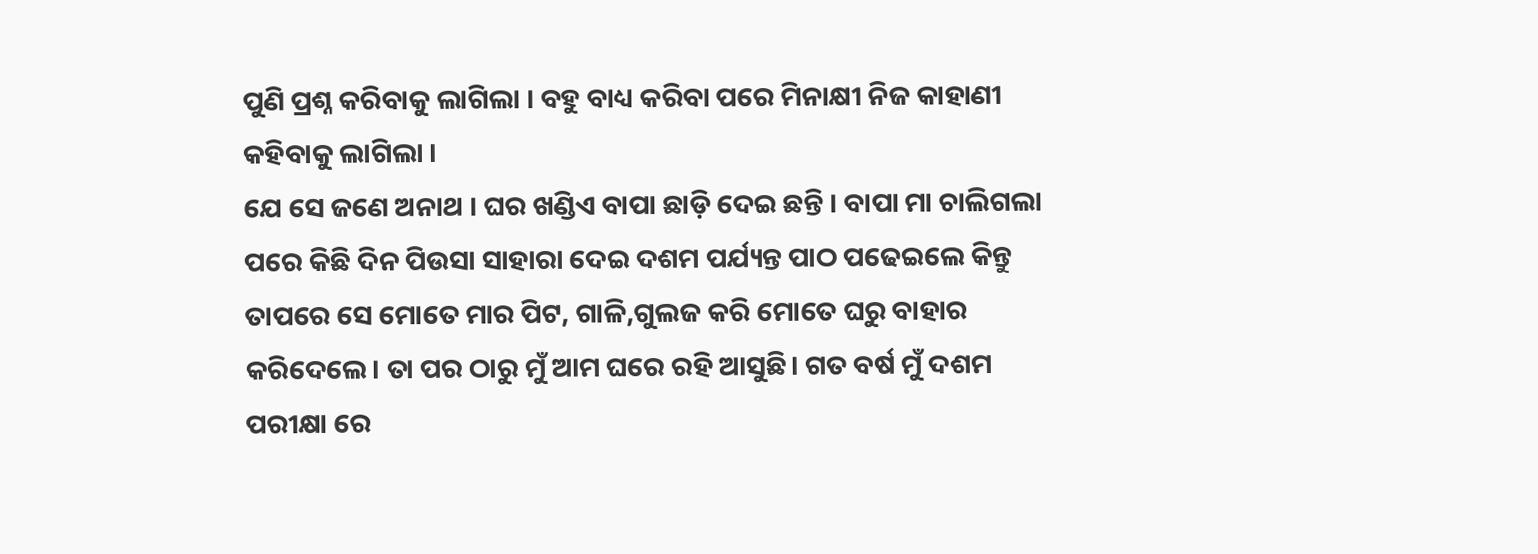ପୁଣି ପ୍ରଶ୍ନ କରିବାକୁ ଲାଗିଲା । ବହୁ ବାଧ୍ୟ କରିବା ପରେ ମିନାକ୍ଷୀ ନିଜ କାହାଣୀ କହିବାକୁ ଲାଗିଲା ।
ଯେ ସେ ଜଣେ ଅନାଥ । ଘର ଖଣ୍ଡିଏ ବାପା ଛାଡ଼ି ଦେଇ ଛନ୍ତି । ବାପା ମା ଚାଲିଗଲା ପରେ କିଛି ଦିନ ପିଉସା ସାହାରା ଦେଇ ଦଶମ ପର୍ଯ୍ୟନ୍ତ ପାଠ ପଢେଇଲେ କିନ୍ତୁ ତାପରେ ସେ ମୋତେ ମାର ପିଟ, ଗାଳି,ଗୁଲଜ କରି ମୋତେ ଘରୁ ବାହାର କରିଦେଲେ। ତା ପର ଠାରୁ ମୁଁ ଆମ ଘରେ ରହି ଆସୁଛି। ଗତ ବର୍ଷ ମୁଁ ଦଶମ ପରୀକ୍ଷା ରେ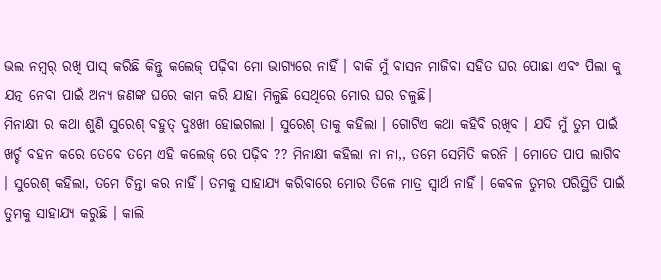ଭଲ ନମ୍ବର୍ ରଖି ପାସ୍ କରିଛି କିନ୍ତୁ କଲେଜ୍ ପଢ଼ିବା ମୋ ଭାଗ୍ୟରେ ନାହିଁ । ବାକି ମୁଁ ବାସନ ମାଜିବା ସହିତ ଘର ପୋଛା ଏବଂ ପିଲା କୁ ଯତ୍ନ ନେବା ପାଇଁ ଅନ୍ୟ ଜଣଙ୍କ ଘରେ କାମ କରି ଯାହା ମିଳୁଛି ସେଥିରେ ମୋର ଘର ଚଳୁଛି।
ମିନାକ୍ଷୀ ର କଥା ଶୁଣି ସୁରେଶ୍ ବହୁତ୍ ଦୁଃଖୀ ହୋଇଗଲା । ସୁରେଶ୍ ତାକୁ କହିଲା । ଗୋଟିଏ କଥା କହିବି ରଖିବ । ଯଦି ମୁଁ ତୁମ ପାଇଁ ଖର୍ଚ୍ଚ ବହନ କରେ ତେବେ ତମେ ଏହି କଲେଜ୍ ରେ ପଢ଼ିବ ?? ମିନାକ୍ଷୀ କହିଲା ନା ନା,, ତମେ ସେମିତି କରନି । ମୋତେ ପାପ ଲାଗିବ । ସୁରେଶ୍ କହିଲା, ତମେ ଚିନ୍ତା କର ନାହିଁ। ତମକୁ ସାହାଯ୍ୟ କରିବାରେ ମୋର ତିଳେ ମାତ୍ର ସ୍ବାର୍ଥ ନାହିଁ । କେବଳ ତୁମର ପରିସ୍ଥିତି ପାଇଁ ତୁମକୁ ସାହାଯ୍ୟ କରୁଛି । କାଲି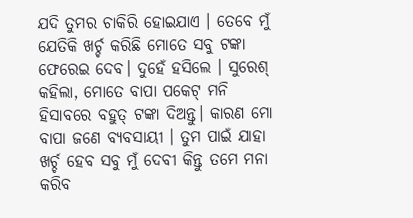ଯଦି ତୁମର ଚାକିରି ହୋଇଯାଏ । ତେବେ ମୁଁ ଯେତିକି ଖର୍ଚ୍ଚ କରିଛି ମୋତେ ସବୁ ଟଙ୍କା ଫେରେଇ ଦେବ। ଦୁହେଁ ହସିଲେ । ସୁରେଶ୍ କହିଲା, ମୋତେ ବାପା ପକେଟ୍ ମନି ହିସାବରେ ବହୁତ୍ ଟଙ୍କା ଦିଅନ୍ତୁ। କାରଣ ମୋ ବାପା ଜଣେ ବ୍ୟବସାୟୀ । ତୁମ ପାଇଁ ଯାହା ଖର୍ଚ୍ଚ ହେବ ସବୁ ମୁଁ ଦେବୀ କିନ୍ତୁ ତମେ ମନା କରିବ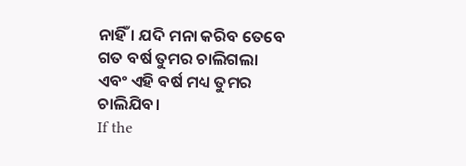ନାହିଁ । ଯଦି ମନା କରିବ ତେବେ ଗତ ବର୍ଷ ତୁମର ଚାଲିଗଲା ଏବଂ ଏହି ବର୍ଷ ମଧ୍ୟ ତୁମର ଚାଲିଯିବ।
If the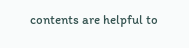contents are helpful to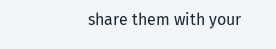share them with your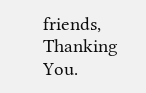friends, Thanking You.